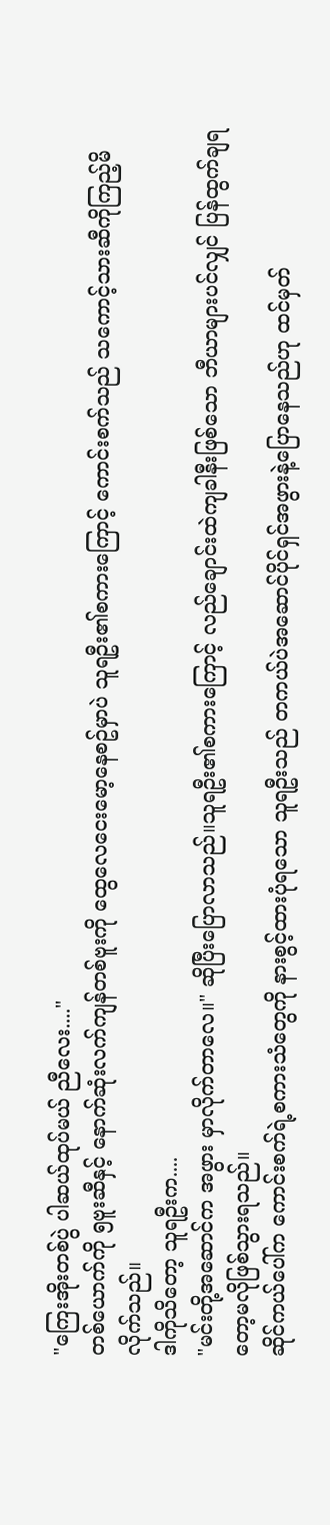"ကြေးအိုးတစ်ပွဲ ပါဆယ်ထုပ်မယ် ညီလေး...."
တစ်ယောက်ကို ၅ဗူးဆီနှင့် နောက်ဆုံးလက်ကျန်တစ်ဗူးကို ထွေလေငေးမော့နေစဥ်မှာပဲ သူရဦး၏စကားကြောင့် ကောင်းစက်သည် သကောင့်သားဆီကိုကြည့်မိလိုက်သည်။
ဒါကိုသိတော့ သူရဦးက....
"မင်းတို့အဆောင်က အဖွား မှာလိုက်တာလေ။" ဆိုပြီးပြောလာသည်။သူရဦး၏စကားကြောင့် လည်ချောင်းထဲကျခါနီးဖြစ်သော ဘီယာများပင်လျှင် ပြန်ထွက်ချရတော့မလိုဖြစ်သွားရသည်။
ဆိုင်ကယ်ပေါ်က ကောင်းစက်ရဲ့စကားသံတွေကို နားစွင့်ထားပုံရသော သူရဦးသည် တကယ်ပဲအဆောင်ပိုင်ရှင်အဖွားနဲ့ပြောနေသည်ဟု ထင်မှတ်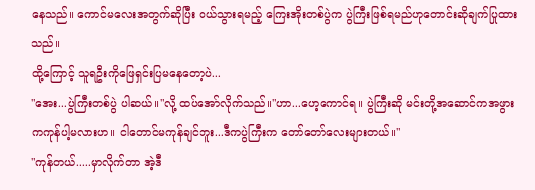နေသည်။ ကောင်မလေးအတွက်ဆိုပြီး ဝယ်သွားရမည့် ကြေးအိုးတစ်ပွဲက ပွဲကြီးဖြစ်ရမည်ဟုတောင်းဆိုချက်ပြုထားသည်။
ထို့ကြောင့် သူရဦးကိုဖြေရှင်းပြမနေတော့ပဲ...
"အေး...ပွဲကြီးတစ်ပွဲ ပါဆယ်။"လို့ ထပ်အော်လိုက်သည်။"ဟာ...ဟေ့ကောင်ရ။ ပွဲကြီးဆို မင်းတို့အဆောင်ကအဖွားကကုန်ပါ့မလားဟ။ ငါတောင်မကုန်ချင်ဘူး...ဒီကပွဲကြီးက တော်တော်လေးများတယ်။"
"ကုန်တယ်.....မှာလိုက်တာ အဲ့ဒီ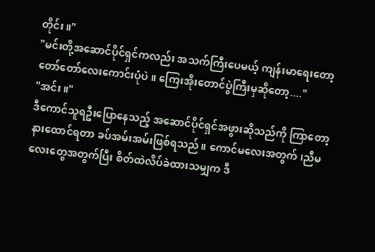တိုင်း။"
"မင်းတို့အဆောင်ပိုင်ရှင်ကလည်း အသက်ကြီးပေမယ့် ကျန်းမာရေးတော့တော်တော်လေးကောင်းပုံပဲ။ ကြေးအိုးတောင်ပွဲကြီးမှဆိုတော့...."
"အင်း။"
ဒီကောင်သူရဦးပြောနေသည့် အဆောင်ပိုင်ရှင်အဖွားဆိုသည်ကို ကြာတော့နားထောင်ရတာ ခပ်အမ်းအမ်းဖြစ်ရသည်။ ကောင်မလေးအတွက်၊ညီမလေးတွေအတွက်ပြီး စိတ်ထဲလိပ်ခဲထားသမျှက ဒီ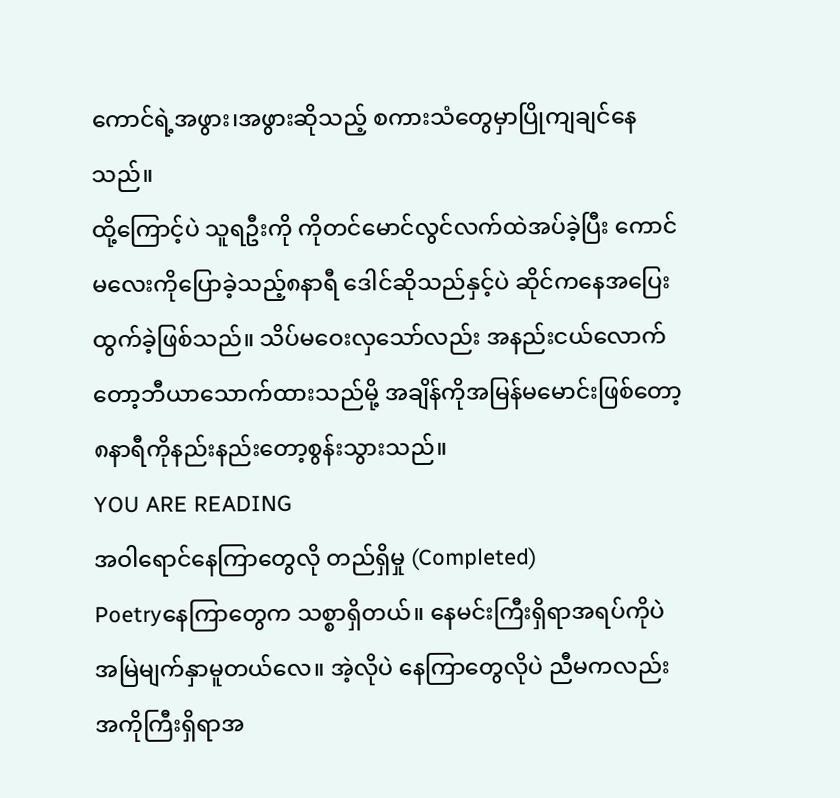ကောင်ရဲ့အဖွား၊အဖွားဆိုသည့် စကားသံတွေမှာပြိုကျချင်နေသည်။
ထို့ကြောင့်ပဲ သူရဦးကို ကိုတင်မောင်လွင်လက်ထဲအပ်ခဲ့ပြီး ကောင်မလေးကိုပြောခဲ့သည့်၈နာရီ ဒေါင်ဆိုသည်နှင့်ပဲ ဆိုင်ကနေအပြေးထွက်ခဲ့ဖြစ်သည်။ သိပ်မဝေးလှသော်လည်း အနည်းငယ်လောက်တော့ဘီယာသောက်ထားသည်မို့ အချိန်ကိုအမြန်မမောင်းဖြစ်တော့ ၈နာရီကိုနည်းနည်းတော့စွန်းသွားသည်။
YOU ARE READING
အဝါရောင်နေကြာတွေလို တည်ရှိမှု (Completed)
Poetryနေကြာတွေက သစ္စာရှိတယ်။ နေမင်းကြီးရှိရာအရပ်ကိုပဲ အမြဲမျက်နှာမူတယ်လေ။ အဲ့လိုပဲ နေကြာတွေလိုပဲ ညီမကလည်း အကိုကြီးရှိရာအ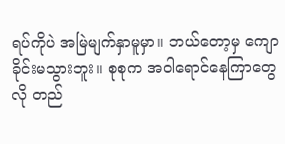ရပ်ကိုပဲ အမြဲမျက်နှာမူမှာ။ ဘယ်တော့မှ ကျောခိုင်းမသွားဘူး။ စုစုက အဝါရောင်နေကြာတွေလို တည်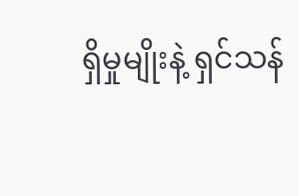ရှိမှုမျိုးနဲ့ ရှင်သန်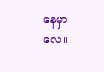နေမှာလေ။